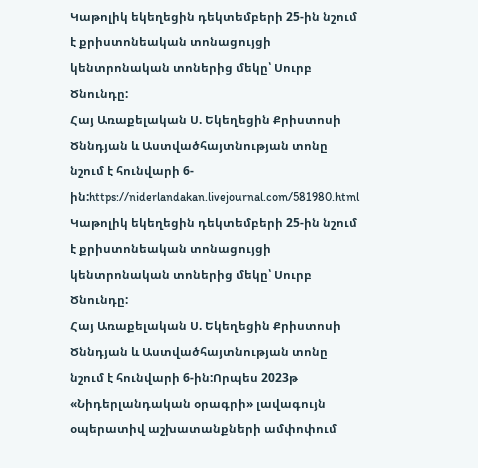Կաթոլիկ եկեղեցին դեկտեմբերի 25-ին նշում է քրիստոնեական տոնացույցի կենտրոնական տոներից մեկը՝ Սուրբ Ծնունդը:
Հայ Առաքելական Ս. Եկեղեցին Քրիստոսի Ծննդյան և Աստվածհայտնության տոնը նշում է հունվարի 6-ին:https://niderlandakan.livejournal.com/581980.html
Կաթոլիկ եկեղեցին դեկտեմբերի 25-ին նշում է քրիստոնեական տոնացույցի կենտրոնական տոներից մեկը՝ Սուրբ Ծնունդը:
Հայ Առաքելական Ս. Եկեղեցին Քրիստոսի Ծննդյան և Աստվածհայտնության տոնը նշում է հունվարի 6-ին:Որպես 2023թ «Նիդերլանդական օրագրի» լավագույն օպերատիվ աշխատանքների ամփոփում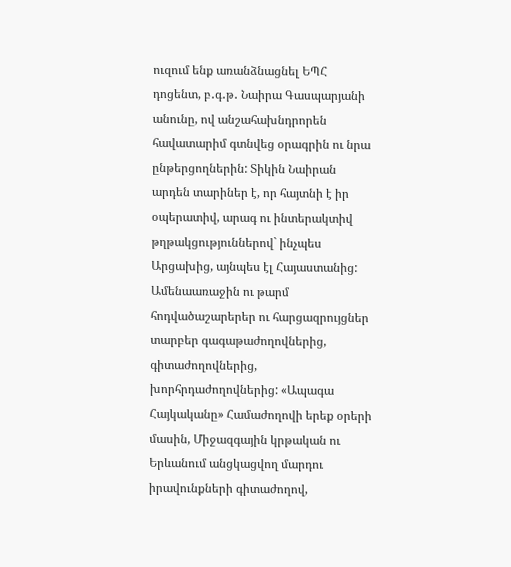ուզում ենք առանձնացնել ԵՊՀ դոցենտ, բ․գ․թ․ Նաիրա Գասպարյանի անունը, ով անշահախնդրորեն հավատարիմ գտնվեց օրագրին ու նրա ընթերցողներին: Տիկին Նաիրան արդեն տարիներ է, որ հայտնի է իր օպերատիվ, արագ ու ինտերակտիվ թղթակցություններով` ինչպես Արցախից, այնպես էլ Հայաստանից: Ամենաառաջին ու թարմ հոդվածաշարերեր ու հարցազրույցներ տարբեր գագաթաժողովներից, գիտաժողովներից, խորհրդաժողովներից: «Ապագա Հայկականը» Համաժողովի երեք օրերի մասին, Միջազգային կրթական ու Երևանում անցկացվող մարդու իրավունքների գիտաժողով,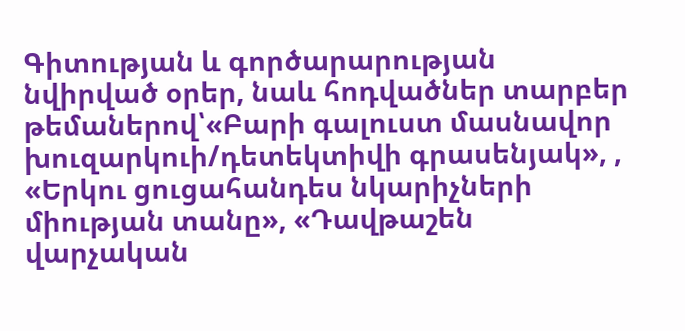Գիտության և գործարարության նվիրված օրեր, նաև հոդվածներ տարբեր թեմաներով՝«Բարի գալուստ մասնավոր խուզարկուի/դետեկտիվի գրասենյակ», , «Երկու ցուցահանդես նկարիչների միության տանը», «Դավթաշեն վարչական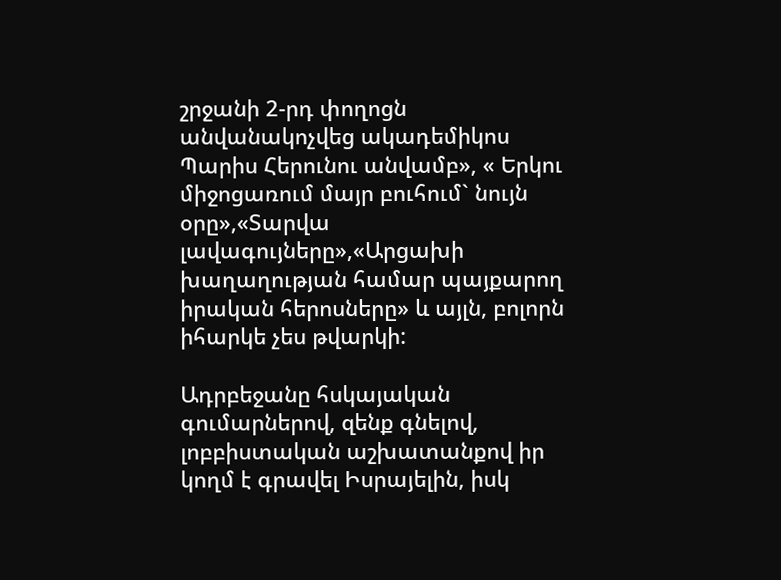շրջանի 2-րդ փողոցն անվանակոչվեց ակադեմիկոս Պարիս Հերունու անվամբ», « Երկու միջոցառում մայր բուհում` նույն օրը»,«Տարվա լավագույները»,«Արցախի խաղաղության համար պայքարող իրական հերոսները» և այլն, բոլորն իհարկե չես թվարկի:

Ադրբեջանը հսկայական գումարներով, զենք գնելով, լոբբիստական աշխատանքով իր կողմ է գրավել Իսրայելին, իսկ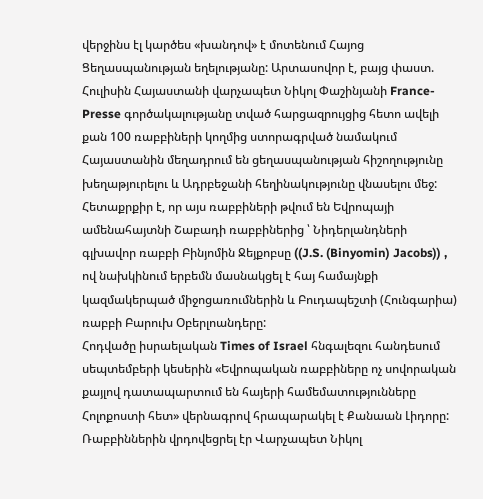վերջինս էլ կարծես «խանդով» է մոտենում Հայոց Ցեղասպանության եղելությանը: Արտասովոր է, բայց փաստ. Հուլիսին Հայաստանի վարչապետ Նիկոլ Փաշինյանի France-Presse գործակալությանը տված հարցազրույցից հետո ավելի քան 100 ռաբբիների կողմից ստորագրված նամակում Հայաստանին մեղադրում են ցեղասպանության հիշողությունը խեղաթյուրելու և Ադրբեջանի հեղինակությունը վնասելու մեջ: Հետաքրքիր է, որ այս ռաբբիների թվում են Եվրոպայի ամենահայտնի Շաբադի ռաբբիներից ՝ Նիդերլանդների գլխավոր ռաբբի Բինյոմին Ջեյքոբսը ((J.S. (Binyomin) Jacobs)) , ով նախկինում երբեմն մասնակցել է հայ համայնքի կազմակերպած միջոցառումներին և Բուդապեշտի (Հունգարիա) ռաբբի Բարուխ Օբերլոանդերը:
Հոդվածը իսրաելական Times of Israel հնգալեզու հանդեսում սեպտեմբերի կեսերին «Եվրոպական ռաբբիները ոչ սովորական քայլով դատապարտում են հայերի համեմատությունները Հոլոքոստի հետ» վերնագրով հրապարակել է Քանաան Լիդորը: Ռաբբիններին վրդովեցրել էր Վարչապետ Նիկոլ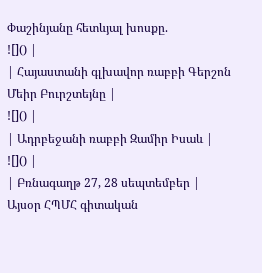Փաշինյանը հետևյալ խոսքը.
![]() |
| Հայաստանի գլխավոր ռաբբի Գերշոն Մեիր Բուրշտեյնը |
![]() |
| Ադրբեջանի ռաբբի Զամիր Իսաև |
![]() |
| Բռնագաղթ 27, 28 սեպտեմբեր |
Այսօր ՀՊՄՀ գիտական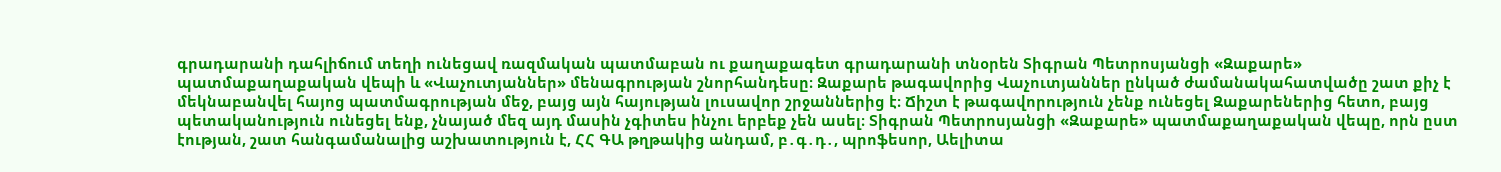գրադարանի դահլիճում տեղի ունեցավ ռազմական պատմաբան ու քաղաքագետ գրադարանի տնօրեն Տիգրան Պետրոսյանցի «Զաքարե» պատմաքաղաքական վեպի և «Վաչուտյաններ» մենագրության շնորհանդեսը։ Զաքարե թագավորից Վաչուտյաններ ընկած ժամանակահատվածը շատ քիչ է մեկնաբանվել հայոց պատմագրության մեջ, բայց այն հայության լուսավոր շրջաններից է։ Ճիշտ է թագավորություն չենք ունեցել Զաքարեներից հետո, բայց պետականություն ունեցել ենք, չնայած մեզ այդ մասին չգիտես ինչու երբեք չեն ասել։ Տիգրան Պետրոսյանցի «Զաքարե» պատմաքաղաքական վեպը, որն ըստ էության, շատ հանգամանալից աշխատություն է, ՀՀ ԳԱ թղթակից անդամ, բ․գ․դ․, պրոֆեսոր, Աելիտա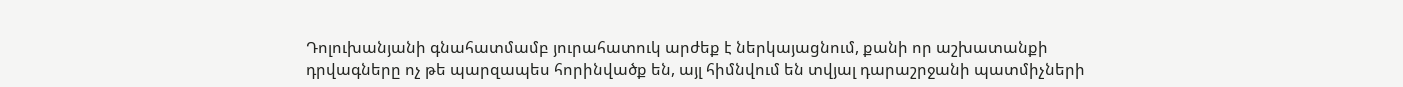Դոլուխանյանի գնահատմամբ յուրահատուկ արժեք է ներկայացնում, քանի որ աշխատանքի դրվագները ոչ թե պարզապես հորինվածք են, այլ հիմնվում են տվյալ դարաշրջանի պատմիչների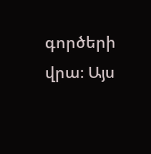գործերի վրա։ Այս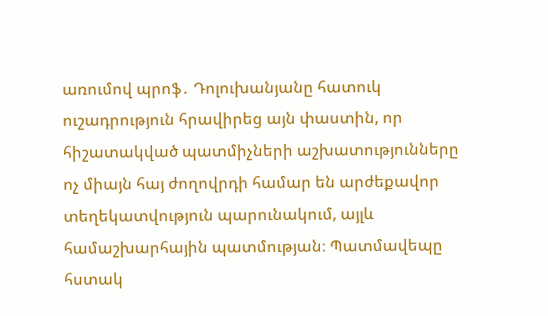առումով պրոֆ․ Դոլուխանյանը հատուկ ուշադրություն հրավիրեց այն փաստին, որ հիշատակված պատմիչների աշխատությունները ոչ միայն հայ ժողովրդի համար են արժեքավոր տեղեկատվություն պարունակում, այլև համաշխարհային պատմության։ Պատմավեպը հստակ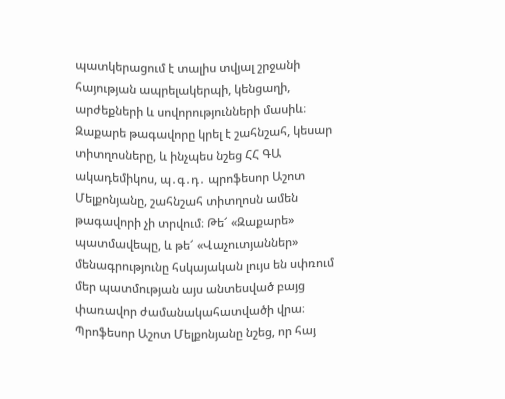պատկերացում է տալիս տվյալ շրջանի հայության ապրելակերպի, կենցաղի, արժեքների և սովորությունների մասիև։ Զաքարե թագավորը կրել է շահնշահ, կեսար տիտղոսները, և ինչպես նշեց ՀՀ ԳԱ ակադեմիկոս, պ․գ․դ․ պրոֆեսոր Աշոտ Մելքոնյանը, շահնշահ տիտղոսն ամեն թագավորի չի տրվում։ Թե՜ «Զաքարե» պատմավեպը, և թե՜ «Վաչուտյաններ» մենագրությունը հսկայական լույս են սփռում մեր պատմության այս անտեսված բայց փառավոր ժամանակահատվածի վրա։ Պրոֆեսոր Աշոտ Մելքոնյանը նշեց, որ հայ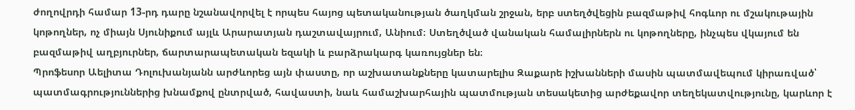ժողովրդի համար 13-րդ դարը նշանավորվել է որպես հայոց պետականության ծաղկման շրջան, երբ ստեղծվեցին բազմաթիվ հոգևոր ու մշակութային կոթողներ, ոչ միայն Սյունիքում այլև Արարատյան դաշտավայրում, Անիում։ Ստեղծված վանական համալիրներն ու կոթողները, ինչպես վկայում են բազմաթիվ աղբյուրներ, ճարտարապետական եզակի և բարձրակարգ կառույցներ են։
Պրոֆեսոր Աելիտա Դոլուխանյանն արժևորեց այն փաստը, որ աշխատանքները կատարելիս Զաքարե իշխանների մասին պատմավեպում կիրառված՝ պատմագրություններից խնամքով ընտրված, հավաստի, նաև համաշխարհային պատմության տեսակետից արժեքավոր տեղեկատվությունը, կարևոր է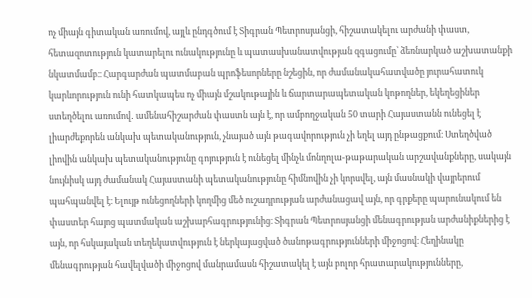ոչ միայն գիտական առումով, այլև ընդգծում է Տիգրան Պետրոսյանցի, հիշատակելու արժանի փաստ, հետազոտություն կատարելու ունակությունը և պատասխանատվության զգացումը՝ ձեռնարկած աշխատանքի նկատմամբ։։ Հարգարժան պատմաբան պրոֆեսորները նշեցին, որ ժամանակահատվածը յուրահատուկ կարևորություն ունի հատկապես ոչ միայն մշակութային և ճարտարապետական կոթողներ, եկեղեցիներ ստեղծելու առումով․ ամենահիշարժան փաստն այն է, որ ամբողջական 50 տարի Հայաստանն ունեցել է լիարժեքորեն անկախ պետականություն, չնայած այն թագավորություն չի եղել այդ ընթացքում։ Ստեղծված լիովին անկախ պետականությունը գոյություն է ունեցել մինչև մոնղոլա-թաթարական արշավանքները, սակայն նույնիսկ այդ ժամանակ Հայաստանի պետականությունը հիմնովին չի կորսվել, այն մասնակի վայրերում պահպանվել է։ Ելույթ ունեցողների կողմից մեծ ուշադրության արժանացավ այն, որ գրքերը պարունակում են փաստեր հայոց պատմական աշխարհագրությունից։ Տիգրան Պետրոսյանցի մենագրության արժանիքներից է այն, որ հսկայական տեղեկատվություն է ներկայացված ծանոթագրությունների միջոցով։ Հեղինակը մենագրության հավելվածի միջոցով մանրամասն հիշատակել է այն բոլոր հրատարակությունները,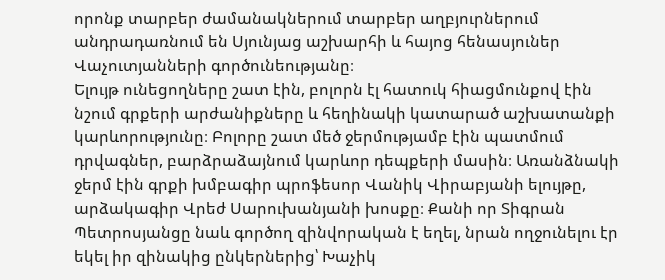որոնք տարբեր ժամանակներում տարբեր աղբյուրներում անդրադառնում են Սյունյաց աշխարհի և հայոց հենասյուներ Վաչուտյանների գործունեությանը։
Ելույթ ունեցողները շատ էին, բոլորն էլ հատուկ հիացմունքով էին նշում գրքերի արժանիքները և հեղինակի կատարած աշխատանքի կարևորությունը։ Բոլորը շատ մեծ ջերմությամբ էին պատմում դրվագներ, բարձրաձայնում կարևոր դեպքերի մասին։ Առանձնակի ջերմ էին գրքի խմբագիր պրոֆեսոր Վանիկ Վիրաբյանի ելույթը, արձակագիր Վրեժ Սարուխանյանի խոսքը։ Քանի որ Տիգրան Պետրոսյանցը նաև գործող զինվորական է եղել, նրան ողջունելու էր եկել իր զինակից ընկերներից՝ Խաչիկ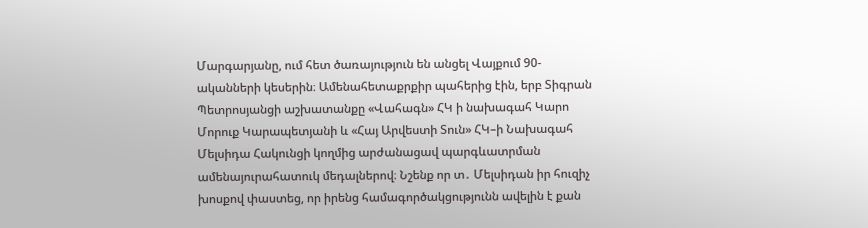Մարգարյանը, ում հետ ծառայություն են անցել Վայքում 90-ականների կեսերին։ Ամենահետաքրքիր պահերից էին, երբ Տիգրան Պետրոսյանցի աշխատանքը «Վահագն» ՀԿ ի նախագահ Կարո Մորուք Կարապետյանի և «Հայ Արվեստի Տուն» ՀԿ–ի Նախագահ Մելսիդա Հակունցի կողմից արժանացավ պարգևատրման ամենայուրահատուկ մեդալներով։ Նշենք որ տ․ Մելսիդան իր հուզիչ խոսքով փաստեց, որ իրենց համագործակցությունն ավելին է քան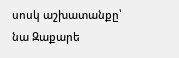սոսկ աշխատանքը՝ նա Զաքարե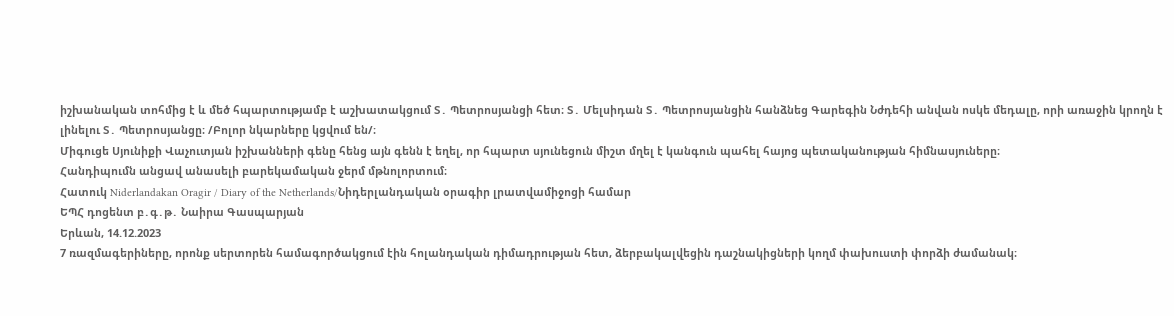իշխանական տոհմից է և մեծ հպարտությամբ է աշխատակցում Տ․ Պետրոսյանցի հետ։ Տ․ Մելսիդան Տ․ Պետրոսյանցին հանձնեց Գարեգին Նժդեհի անվան ոսկե մեդալը, որի առաջին կրողն է լինելու Տ․ Պետրոսյանցը։ /Բոլոր նկարները կցվում են/։
Միգուցե Սյունիքի Վաչուտյան իշխանների գենը հենց այն գենն է եղել, որ հպարտ սյունեցուն միշտ մղել է կանգուն պահել հայոց պետականության հիմնասյուները։
Հանդիպումն անցավ անասելի բարեկամական ջերմ մթնոլորտում։
Հատուկ Niderlandakan Oragir / Diary of the Netherlands/Նիդերլանդական օրագիր լրատվամիջոցի համար
ԵՊՀ դոցենտ բ․գ․թ․ Նաիրա Գասպարյան
Երևան, 14.12.2023
7 ռազմագերիները, որոնք սերտորեն համագործակցում էին հոլանդական դիմադրության հետ, ձերբակալվեցին դաշնակիցների կողմ փախուստի փորձի ժամանակ։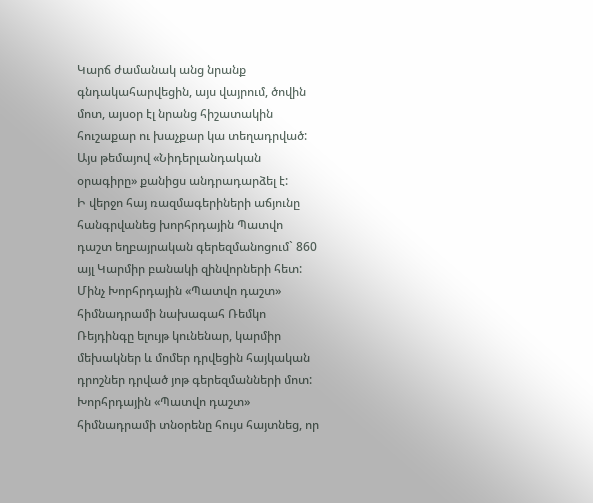Կարճ ժամանակ անց նրանք գնդակահարվեցին, այս վայրում, ծովին մոտ, այսօր էլ նրանց հիշատակին հուշաքար ու խաչքար կա տեղադրված: Այս թեմայով «Նիդերլանդական օրագիրը» քանիցս անդրադարձել է:
Ի վերջո հայ ռազմագերիների աճյունը հանգրվանեց խորհրդային Պատվո դաշտ եղբայրական գերեզմանոցում` 860 այլ Կարմիր բանակի զինվորների հետ:
Մինչ Խորհրդային «Պատվո դաշտ» հիմնադրամի նախագահ Ռեմկո Ռեյդինգը ելույթ կունենար, կարմիր մեխակներ և մոմեր դրվեցին հայկական դրոշներ դրված յոթ գերեզմանների մոտ: Խորհրդային «Պատվո դաշտ» հիմնադրամի տնօրենը հույս հայտնեց, որ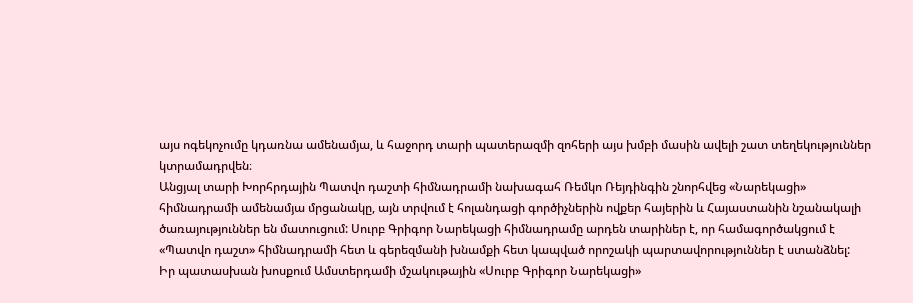այս ոգեկոչումը կդառնա ամենամյա, և հաջորդ տարի պատերազմի զոհերի այս խմբի մասին ավելի շատ տեղեկություններ կտրամադրվեն։
Անցյալ տարի Խորհրդային Պատվո դաշտի հիմնադրամի նախագահ Ռեմկո Ռեյդինգին շնորհվեց «Նարեկացի» հիմնադրամի ամենամյա մրցանակը, այն տրվում է հոլանդացի գործիչներին ովքեր հայերին և Հայաստանին նշանակալի ծառայություններ են մատուցում: Սուրբ Գրիգոր Նարեկացի հիմնադրամը արդեն տարիներ է, որ համագործակցում է «Պատվո դաշտ» հիմնադրամի հետ և գերեզմանի խնամքի հետ կապված որոշակի պարտավորություններ է ստանձնել:
Իր պատասխան խոսքում Ամստերդամի մշակութային «Սուրբ Գրիգոր Նարեկացի»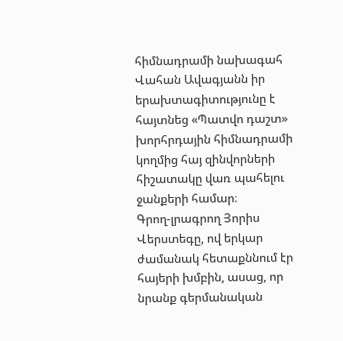հիմնադրամի նախագահ Վահան Ավագյանն իր երախտագիտությունը է հայտնեց «Պատվո դաշտ» խորհրդային հիմնադրամի կողմից հայ զինվորների հիշատակը վառ պահելու ջանքերի համար։
Գրող-լրագրող Յորիս Վերստեգը, ով երկար ժամանակ հետաքննում էր հայերի խմբին, ասաց, որ նրանք գերմանական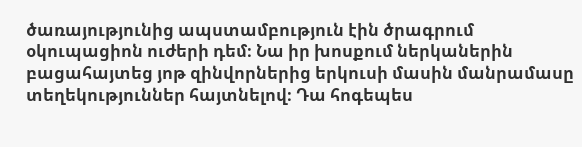ծառայությունից ապստամբություն էին ծրագրում օկուպացիոն ուժերի դեմ։ Նա իր խոսքում ներկաներին բացահայտեց յոթ զինվորներից երկուսի մասին մանրամասը տեղեկություններ հայտնելով։ Դա հոգեպես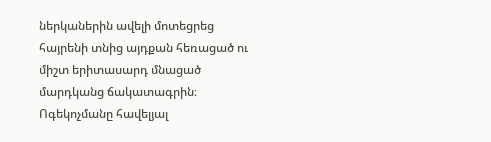ներկաներին ավելի մոտեցրեց հայրենի տնից այդքան հեռացած ու միշտ երիտասարդ մնացած մարդկանց ճակատագրին։
Ոգեկոչմանը հավելյալ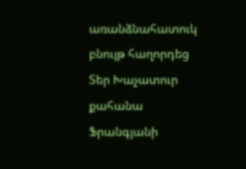առանձնահատուկ բնույթ հաղորդեց Տեր Խաչատուր քահանա Ֆրանգյանի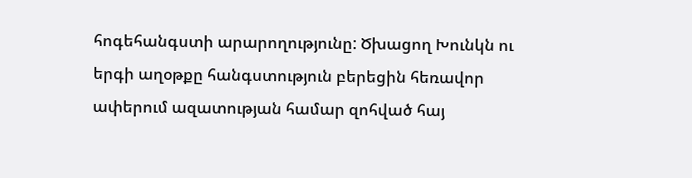հոգեհանգստի արարողությունը: Ծխացող Խունկն ու երգի աղօթքը հանգստություն բերեցին հեռավոր ափերում ազատության համար զոհված հայ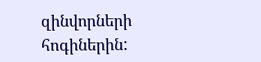զինվորների հոգիներին: